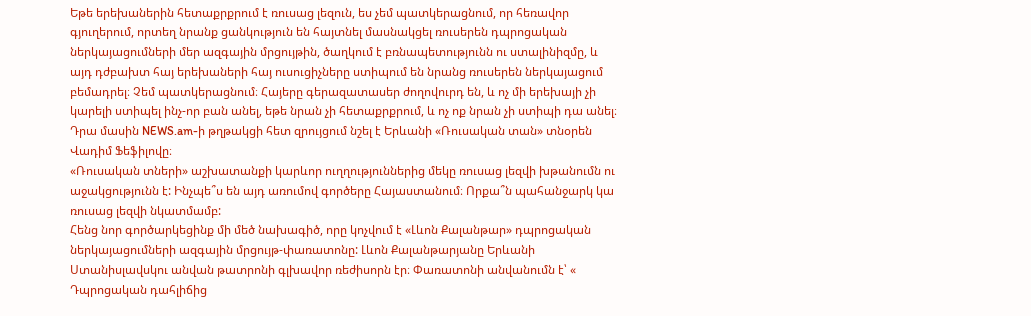Եթե երեխաներին հետաքրքրում է ռուսաց լեզուն, ես չեմ պատկերացնում, որ հեռավոր գյուղերում, որտեղ նրանք ցանկություն են հայտնել մասնակցել ռուսերեն դպրոցական ներկայացումների մեր ազգային մրցույթին, ծաղկում է բռնապետությունն ու ստալինիզմը, և այդ դժբախտ հայ երեխաների հայ ուսուցիչները ստիպում են նրանց ռուսերեն ներկայացում բեմադրել։ Չեմ պատկերացնում։ Հայերը գերազատասեր ժողովուրդ են, և ոչ մի երեխայի չի կարելի ստիպել ինչ-որ բան անել, եթե նրան չի հետաքրքրում, և ոչ ոք նրան չի ստիպի դա անել։ Դրա մասին NEWS.am-ի թղթակցի հետ զրույցում նշել է Երևանի «Ռուսական տան» տնօրեն Վադիմ Ֆեֆիլովը։
«Ռուսական տների» աշխատանքի կարևոր ուղղություններից մեկը ռուսաց լեզվի խթանումն ու աջակցությունն է: Ինչպե՞ս են այդ առումով գործերը Հայաստանում։ Որքա՞ն պահանջարկ կա ռուսաց լեզվի նկատմամբ:
Հենց նոր գործարկեցինք մի մեծ նախագիծ, որը կոչվում է «Լևոն Քալանթար» դպրոցական ներկայացումների ազգային մրցույթ-փառատոնը: Լևոն Քալանթարյանը Երևանի Ստանիսլավսկու անվան թատրոնի գլխավոր ռեժիսորն էր։ Փառատոնի անվանումն է՝ « Դպրոցական դահլիճից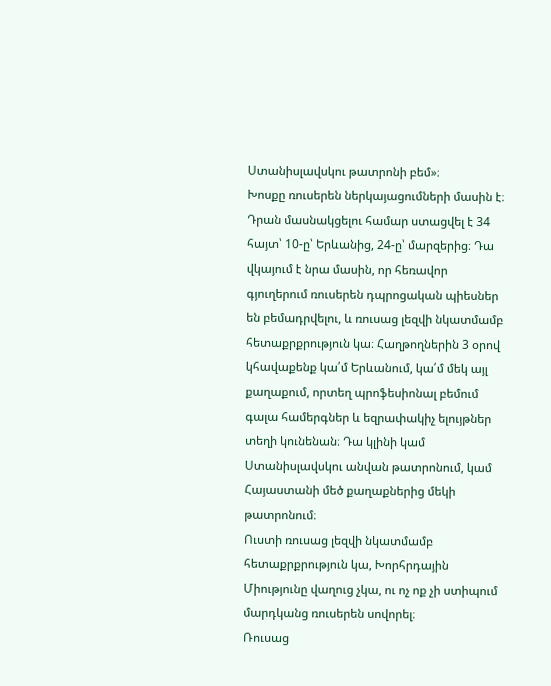Ստանիսլավսկու թատրոնի բեմ»։
Խոսքը ռուսերեն ներկայացումների մասին է։ Դրան մասնակցելու համար ստացվել է 34 հայտ՝ 10-ը՝ Երևանից, 24-ը՝ մարզերից։ Դա վկայում է նրա մասին, որ հեռավոր գյուղերում ռուսերեն դպրոցական պիեսներ են բեմադրվելու, և ռուսաց լեզվի նկատմամբ հետաքրքրություն կա։ Հաղթողներին 3 օրով կհավաքենք կա՛մ Երևանում, կա՛մ մեկ այլ քաղաքում, որտեղ պրոֆեսիոնալ բեմում գալա համերգներ և եզրափակիչ ելույթներ տեղի կունենան։ Դա կլինի կամ Ստանիսլավսկու անվան թատրոնում, կամ Հայաստանի մեծ քաղաքներից մեկի թատրոնում։
Ուստի ռուսաց լեզվի նկատմամբ հետաքրքրություն կա, Խորհրդային Միությունը վաղուց չկա, ու ոչ ոք չի ստիպում մարդկանց ռուսերեն սովորել։
Ռուսաց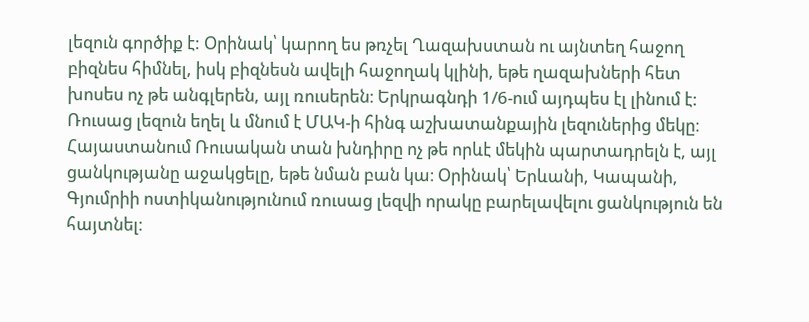լեզուն գործիք է: Օրինակ՝ կարող ես թռչել Ղազախստան ու այնտեղ հաջող բիզնես հիմնել, իսկ բիզնեսն ավելի հաջողակ կլինի, եթե ղազախների հետ խոսես ոչ թե անգլերեն, այլ ռուսերեն։ Երկրագնդի 1/6-ում այդպես էլ լինում է: Ռուսաց լեզուն եղել և մնում է ՄԱԿ-ի հինգ աշխատանքային լեզուներից մեկը։
Հայաստանում Ռուսական տան խնդիրը ոչ թե որևէ մեկին պարտադրելն է, այլ ցանկությանը աջակցելը, եթե նման բան կա։ Օրինակ՝ Երևանի, Կապանի, Գյումրիի ոստիկանությունում ռուսաց լեզվի որակը բարելավելու ցանկություն են հայտնել։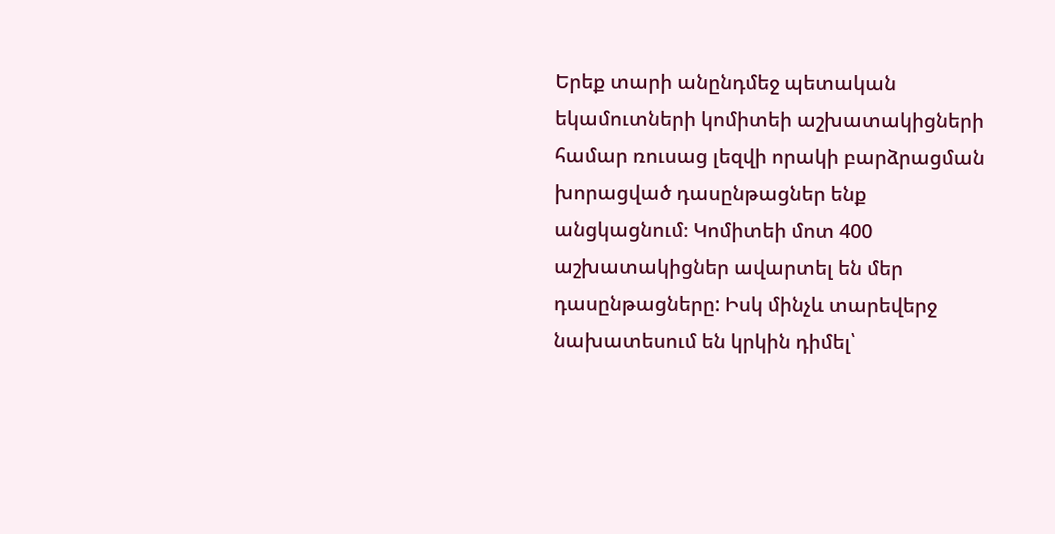Երեք տարի անընդմեջ պետական եկամուտների կոմիտեի աշխատակիցների համար ռուսաց լեզվի որակի բարձրացման խորացված դասընթացներ ենք անցկացնում։ Կոմիտեի մոտ 400 աշխատակիցներ ավարտել են մեր դասընթացները: Իսկ մինչև տարեվերջ նախատեսում են կրկին դիմել՝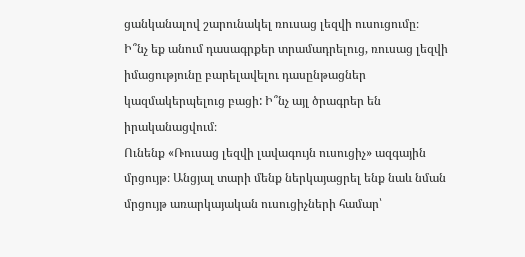ցանկանալով շարունակել ռուսաց լեզվի ուսուցումը։
Ի՞նչ եք անում դասագրքեր տրամադրելուց, ռուսաց լեզվի իմացությունը բարելավելու դասընթացներ կազմակերպելուց բացի: Ի՞նչ այլ ծրագրեր են իրականացվում։
Ունենք «Ռուսաց լեզվի լավագույն ուսուցիչ» ազգային մրցույթ։ Անցյալ տարի մենք ներկայացրել ենք նաև նման մրցույթ առարկայական ուսուցիչների համար՝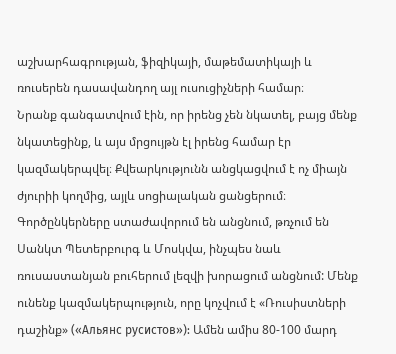աշխարհագրության, ֆիզիկայի, մաթեմատիկայի և ռուսերեն դասավանդող այլ ուսուցիչների համար։
Նրանք գանգատվում էին, որ իրենց չեն նկատել, բայց մենք նկատեցինք, և այս մրցույթն էլ իրենց համար էր կազմակերպվել։ Քվեարկությունն անցկացվում է ոչ միայն ժյուրիի կողմից, այլև սոցիալական ցանցերում։
Գործընկերները ստաժավորում են անցնում, թռչում են Սանկտ Պետերբուրգ և Մոսկվա, ինչպես նաև ռուսաստանյան բուհերում լեզվի խորացում անցնում: Մենք ունենք կազմակերպություն, որը կոչվում է «Ռուսիստների դաշինք» («Альянс русистов»): Ամեն ամիս 80-100 մարդ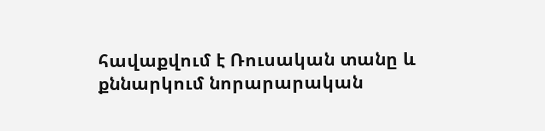հավաքվում է Ռուսական տանը և քննարկում նորարարական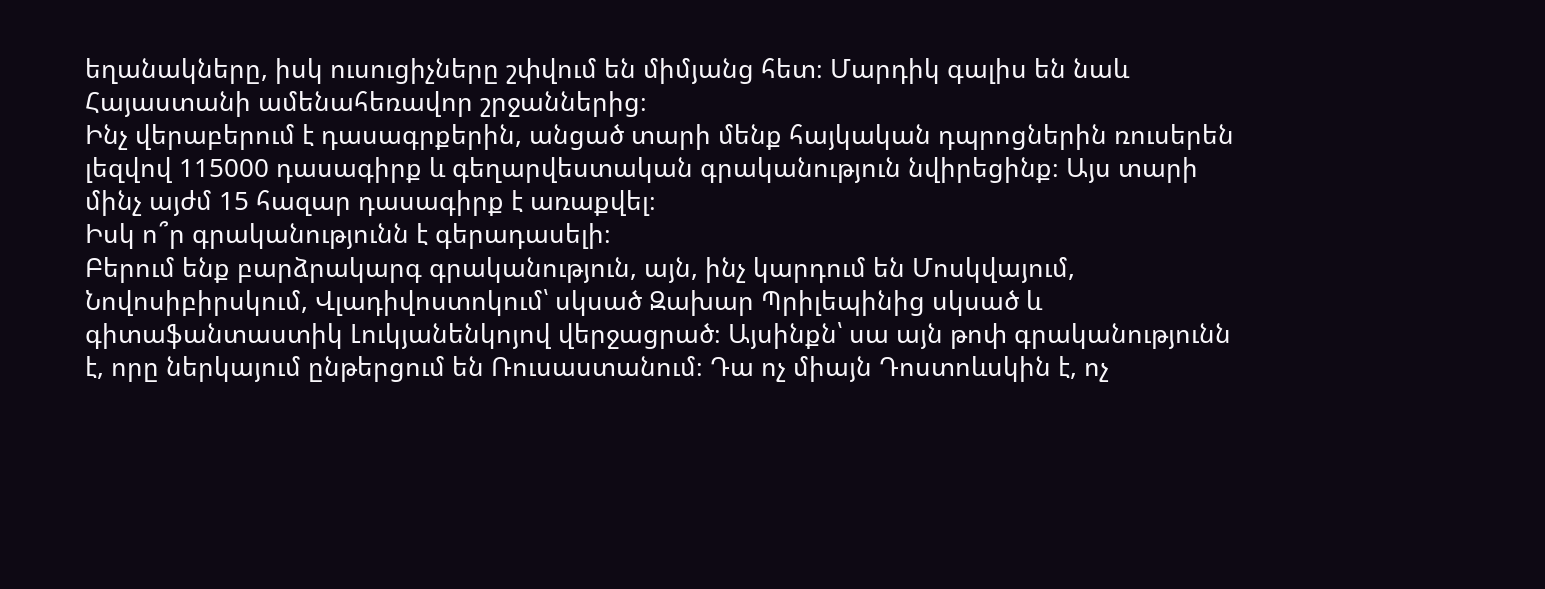եղանակները, իսկ ուսուցիչները շփվում են միմյանց հետ։ Մարդիկ գալիս են նաև Հայաստանի ամենահեռավոր շրջաններից։
Ինչ վերաբերում է դասագրքերին, անցած տարի մենք հայկական դպրոցներին ռուսերեն լեզվով 115000 դասագիրք և գեղարվեստական գրականություն նվիրեցինք։ Այս տարի մինչ այժմ 15 հազար դասագիրք է առաքվել։
Իսկ ո՞ր գրականությունն է գերադասելի։
Բերում ենք բարձրակարգ գրականություն, այն, ինչ կարդում են Մոսկվայում, Նովոսիբիրսկում, Վլադիվոստոկում՝ սկսած Զախար Պրիլեպինից սկսած և գիտաֆանտաստիկ Լուկյանենկոյով վերջացրած։ Այսինքն՝ սա այն թոփ գրականությունն է, որը ներկայում ընթերցում են Ռուսաստանում։ Դա ոչ միայն Դոստոևսկին է, ոչ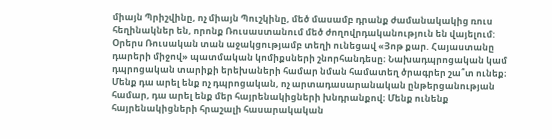միայն Պրիշվինը, ոչ միայն Պուշկինը, մեծ մասամբ դրանք ժամանակակից ռուս հեղինակներ են, որոնք Ռուսաստանում մեծ ժողովրդականություն են վայելում:
Օրերս Ռուսական տան աջակցությամբ տեղի ունեցավ «Յոթ քար. Հայաստանը դարերի միջով» պատմական կոմիքսների շնորհանդեսը։ Նախադպրոցական կամ դպրոցական տարիքի երեխաների համար նման համատեղ ծրագրեր շա՞տ ունեք։
Մենք դա արել ենք ոչ դպրոցական, ոչ արտադասարանական ընթերցանության համար, դա արել ենք մեր հայրենակիցների խնդրանքով։ Մենք ունենք հայրենակիցների հրաշալի հասարակական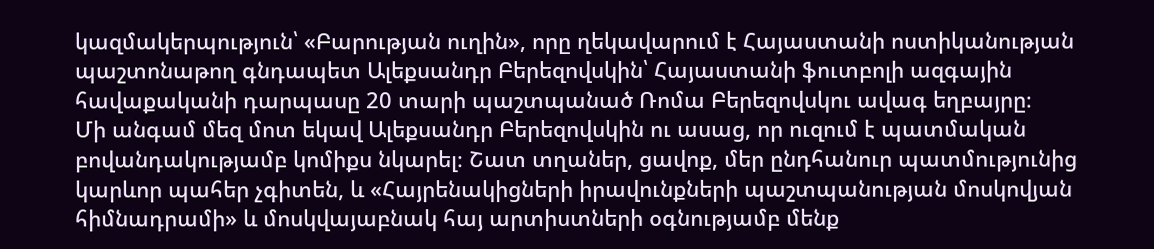կազմակերպություն՝ «Բարության ուղին», որը ղեկավարում է Հայաստանի ոստիկանության պաշտոնաթող գնդապետ Ալեքսանդր Բերեզովսկին՝ Հայաստանի ֆուտբոլի ազգային հավաքականի դարպասը 20 տարի պաշտպանած Ռոմա Բերեզովսկու ավագ եղբայրը։
Մի անգամ մեզ մոտ եկավ Ալեքսանդր Բերեզովսկին ու ասաց, որ ուզում է պատմական բովանդակությամբ կոմիքս նկարել։ Շատ տղաներ, ցավոք, մեր ընդհանուր պատմությունից կարևոր պահեր չգիտեն, և «Հայրենակիցների իրավունքների պաշտպանության մոսկովյան հիմնադրամի» և մոսկվայաբնակ հայ արտիստների օգնությամբ մենք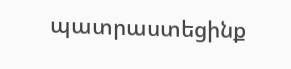պատրաստեցինք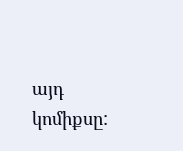այդ կոմիքսը: